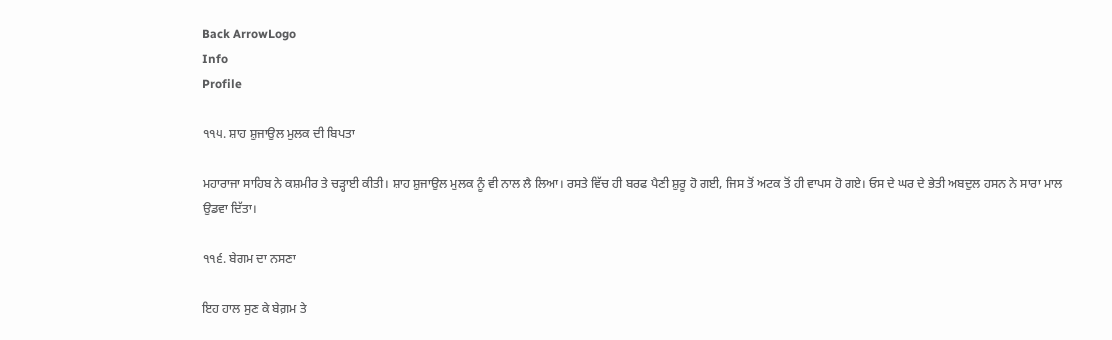Back ArrowLogo
Info
Profile

੧੧੫. ਸ਼ਾਹ ਸ਼ੁਜਾਉਲ ਮੁਲਕ ਦੀ ਬਿਪਤਾ

ਮਹਾਰਾਜਾ ਸਾਹਿਬ ਨੇ ਕਸ਼ਮੀਰ ਤੇ ਚੜ੍ਹਾਈ ਕੀਤੀ। ਸ਼ਾਹ ਸ਼ੁਜਾਉਲ ਮੁਲਕ ਨੂੰ ਵੀ ਨਾਲ ਲੈ ਲਿਆ। ਰਸਤੇ ਵਿੱਚ ਹੀ ਬਰਫ ਪੈਣੀ ਸ਼ੁਰੂ ਹੋ ਗਈ, ਜਿਸ ਤੋਂ ਅਟਕ ਤੋਂ ਹੀ ਵਾਪਸ ਹੋ ਗਏ। ਓਸ ਦੇ ਘਰ ਦੇ ਭੇਤੀ ਅਬਦੁਲ ਹਸਨ ਨੇ ਸਾਰਾ ਮਾਲ ਉਡਵਾ ਦਿੱਤਾ।

੧੧੬. ਬੇਗਮ ਦਾ ਨਸਣਾ

ਇਹ ਹਾਲ ਸੁਣ ਕੇ ਬੇਗ਼ਮ ਤੇ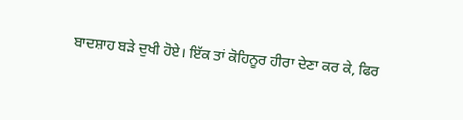ਬਾਦਸ਼ਾਹ ਬੜੇ ਦੁਖੀ ਹੋਏ। ਇੱਕ ਤਾਂ ਕੋਹਿਨੂਰ ਹੀਰਾ ਦੇਣਾ ਕਰ ਕੇ, ਫਿਰ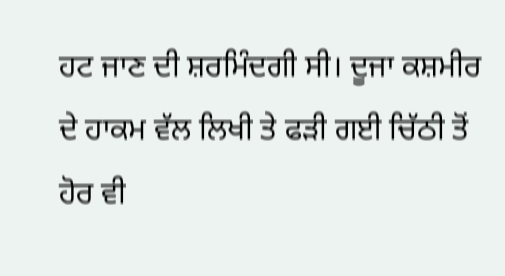ਹਟ ਜਾਣ ਦੀ ਸ਼ਰਮਿੰਦਗੀ ਸੀ। ਦੂਜਾ ਕਸ਼ਮੀਰ ਦੇ ਹਾਕਮ ਵੱਲ ਲਿਖੀ ਤੇ ਫੜੀ ਗਈ ਚਿੱਠੀ ਤੋਂ ਹੋਰ ਵੀ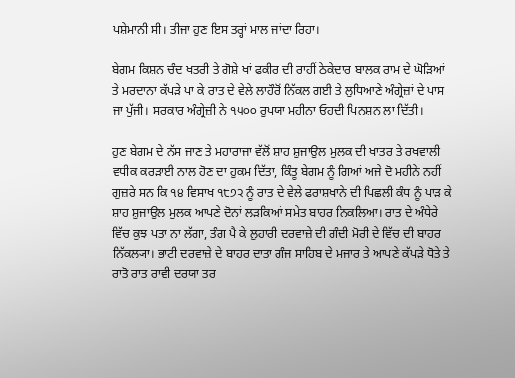ਪਸ਼ੇਮਾਨੀ ਸੀ। ਤੀਜਾ ਹੁਣ ਇਸ ਤਰ੍ਹਾਂ ਮਾਲ ਜਾਂਦਾ ਰਿਹਾ।

ਬੇਗਮ ਕਿਸ਼ਨ ਚੰਦ ਖਤਰੀ ਤੇ ਗੋਸ਼ੇ ਖਾਂ ਫਕੀਰ ਦੀ ਰਾਹੀਂ ਠੇਕੇਦਾਰ ਬਾਲਕ ਰਾਮ ਦੇ ਘੋੜਿਆਂ ਤੇ ਮਰਦਾਨਾ ਕੱਪੜੇ ਪਾ ਕੇ ਰਾਤ ਦੇ ਵੇਲੇ ਲਾਹੌਰੋਂ ਨਿੱਕਲ ਗਈ ਤੇ ਲੁਧਿਆਣੇ ਅੰਗ੍ਰੇਜ਼ਾਂ ਦੇ ਪਾਸ ਜਾ ਪੁੱਜੀ। ਸਰਕਾਰ ਅੰਗ੍ਰੇਜ਼ੀ ਨੇ ੧੫੦੦ ਰੁਪਯਾ ਮਹੀਨਾ ਓਹਦੀ ਪਿਨਸ਼ਨ ਲਾ ਦਿੱਤੀ।

ਹੁਣ ਬੇਗਮ ਦੇ ਨੱਸ ਜਾਣ ਤੇ ਮਹਾਰਾਜਾ ਵੱਲੋਂ ਸ਼ਾਹ ਸ਼ੁਜਾਉਲ ਮੁਲਕ ਦੀ ਖਾਤਰ ਤੇ ਰਖਵਾਲੀ ਵਧੀਕ ਕਰੜਾਈ ਨਾਲ ਹੋਣ ਦਾ ਹੁਕਮ ਦਿੱਤਾ, ਕਿੰਤੂ ਬੇਗਮ ਨੂੰ ਗਿਆਂ ਅਜੇ ਦੋ ਮਹੀਨੇ ਨਹੀਂ ਗੁਜ਼ਰੇ ਸਨ ਕਿ ੧੪ ਵਿਸਾਖ ੧੮੭੨ ਨੂੰ ਰਾਤ ਦੇ ਵੇਲੇ ਫਰਾਸ਼ਖਾਨੇ ਦੀ ਪਿਛਲੀ ਕੰਧ ਨੂੰ ਪਾੜ ਕੇ ਸ਼ਾਹ ਸ਼ੁਜਾਉਲ ਮੁਲਕ ਆਪਣੇ ਦੋਨਾਂ ਲੜਕਿਆਂ ਸਮੇਤ ਬਾਹਰ ਨਿਕਲਿਆ। ਰਾਤ ਦੇ ਅੰਧੇਰੇ ਵਿੱਚ ਕੁਝ ਪਤਾ ਨਾ ਲੱਗਾ, ਤੰਗ ਪੈ ਕੇ ਲੁਹਾਰੀ ਦਰਵਾਜ਼ੇ ਦੀ ਗੰਦੀ ਮੋਰੀ ਦੇ ਵਿੱਚ ਦੀ ਬਾਹਰ ਨਿੱਕਲ੍ਯਾ। ਭਾਟੀ ਦਰਵਾਜ਼ੇ ਦੇ ਬਾਹਰ ਦਾਤਾ ਗੰਜ ਸਾਹਿਬ ਦੇ ਮਜਾਰ ਤੇ ਆਪਣੇ ਕੱਪੜੇ ਧੋਤੇ ਤੇ ਰਾਤੋ ਰਾਤ ਰਾਵੀ ਦਰਯਾ ਤਰ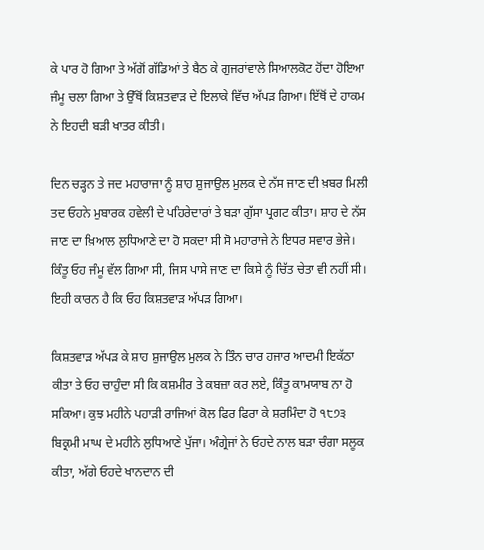ਕੇ ਪਾਰ ਹੋ ਗਿਆ ਤੇ ਅੱਗੋਂ ਗੱਡਿਆਂ ਤੇ ਬੈਠ ਕੇ ਗੁਜਰਾਂਵਾਲੇ ਸਿਆਲਕੋਟ ਹੋਂਦਾ ਹੋਇਆ ਜੰਮੂ ਚਲਾ ਗਿਆ ਤੇ ਉੱਥੋਂ ਕਿਸ਼ਤਵਾੜ ਦੇ ਇਲਾਕੇ ਵਿੱਚ ਅੱਪੜ ਗਿਆ। ਇੱਥੋਂ ਦੇ ਹਾਕਮ ਨੇ ਇਹਦੀ ਬੜੀ ਖਾਤਰ ਕੀਤੀ।

ਦਿਨ ਚੜ੍ਹਨ ਤੇ ਜਦ ਮਹਾਰਾਜਾ ਨੂੰ ਸ਼ਾਹ ਸ਼ੁਜਾਉਲ ਮੁਲਕ ਦੇ ਨੱਸ ਜਾਣ ਦੀ ਖ਼ਬਰ ਮਿਲੀ ਤਦ ਓਹਨੇ ਮੁਬਾਰਕ ਹਵੇਲੀ ਦੇ ਪਹਿਰੇਦਾਰਾਂ ਤੇ ਬੜਾ ਗੁੱਸਾ ਪ੍ਰਗਟ ਕੀਤਾ। ਸ਼ਾਹ ਦੇ ਨੱਸ ਜਾਣ ਦਾ ਖ਼ਿਆਲ ਲੁਧਿਆਣੇ ਦਾ ਹੋ ਸਕਦਾ ਸੀ ਸੋ ਮਹਾਰਾਜੇ ਨੇ ਇਧਰ ਸਵਾਰ ਭੇਜੇ। ਕਿੰਤੂ ਓਹ ਜੰਮੂ ਵੱਲ ਗਿਆ ਸੀ, ਜਿਸ ਪਾਸੇ ਜਾਣ ਦਾ ਕਿਸੇ ਨੂੰ ਚਿੱਤ ਚੇਤਾ ਵੀ ਨਹੀਂ ਸੀ। ਇਹੀ ਕਾਰਨ ਹੈ ਕਿ ਓਹ ਕਿਸ਼ਤਵਾੜ ਅੱਪੜ ਗਿਆ।

ਕਿਸ਼ਤਵਾੜ ਅੱਪੜ ਕੇ ਸ਼ਾਹ ਸ਼ੁਜਾਉਲ ਮੁਲਕ ਨੇ ਤਿੰਨ ਚਾਰ ਹਜਾਰ ਆਦਮੀ ਇਕੱਠਾ ਕੀਤਾ ਤੇ ਓਹ ਚਾਹੁੰਦਾ ਸੀ ਕਿ ਕਸ਼ਮੀਰ ਤੇ ਕਬਜ਼ਾ ਕਰ ਲਏ, ਕਿੰਤੂ ਕਾਮਯਾਬ ਨਾ ਹੋ ਸਕਿਆ। ਕੁਝ ਮਹੀਨੇ ਪਹਾੜੀ ਰਾਜਿਆਂ ਕੋਲ ਫਿਰ ਫਿਰਾ ਕੇ ਸ਼ਰਮਿੰਦਾ ਹੋ ੧੮੭੩ ਬਿਕ੍ਰਮੀ ਮਾਘ ਦੇ ਮਹੀਨੇ ਲੁਧਿਆਣੇ ਪੁੱਜਾ। ਅੰਗ੍ਰੇਜਾਂ ਨੇ ਓਹਦੇ ਨਾਲ ਬੜਾ ਚੰਗਾ ਸਲੂਕ ਕੀਤਾ, ਅੱਗੇ ਓਹਦੇ ਖਾਨਦਾਨ ਦੀ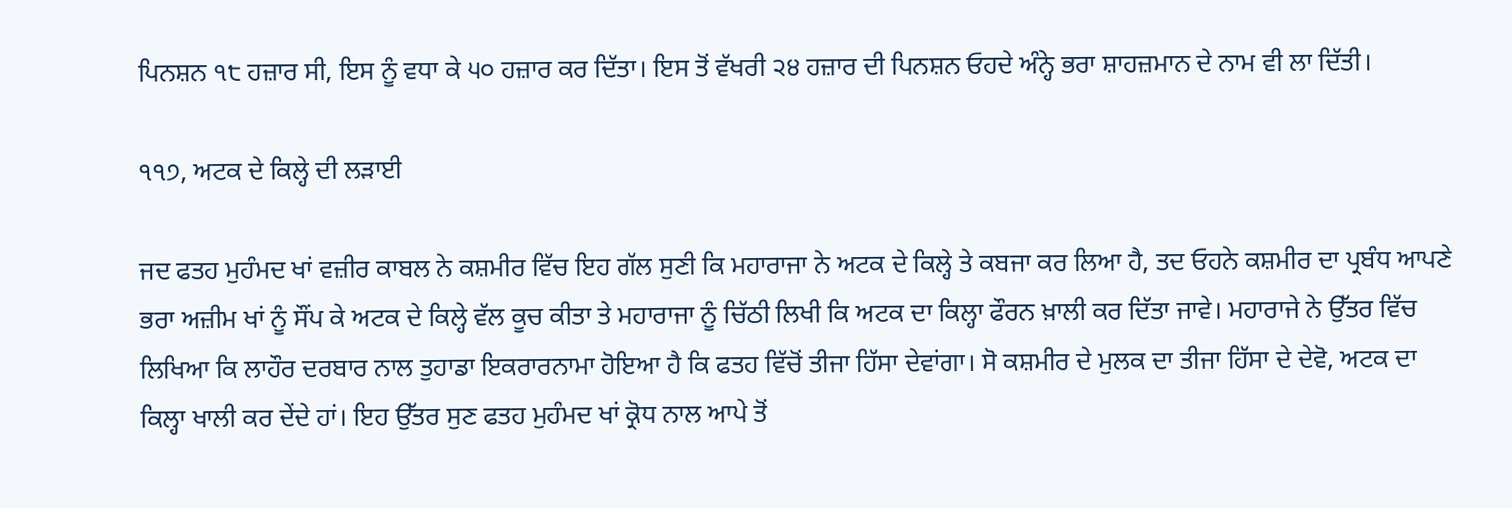ਪਿਨਸ਼ਨ ੧੮ ਹਜ਼ਾਰ ਸੀ, ਇਸ ਨੂੰ ਵਧਾ ਕੇ ੫੦ ਹਜ਼ਾਰ ਕਰ ਦਿੱਤਾ। ਇਸ ਤੋਂ ਵੱਖਰੀ ੨੪ ਹਜ਼ਾਰ ਦੀ ਪਿਨਸ਼ਨ ਓਹਦੇ ਅੰਨ੍ਹੇ ਭਰਾ ਸ਼ਾਹਜ਼ਮਾਨ ਦੇ ਨਾਮ ਵੀ ਲਾ ਦਿੱਤੀ।

੧੧੭, ਅਟਕ ਦੇ ਕਿਲ੍ਹੇ ਦੀ ਲੜਾਈ

ਜਦ ਫਤਹ ਮੁਹੰਮਦ ਖਾਂ ਵਜ਼ੀਰ ਕਾਬਲ ਨੇ ਕਸ਼ਮੀਰ ਵਿੱਚ ਇਹ ਗੱਲ ਸੁਣੀ ਕਿ ਮਹਾਰਾਜਾ ਨੇ ਅਟਕ ਦੇ ਕਿਲ੍ਹੇ ਤੇ ਕਬਜਾ ਕਰ ਲਿਆ ਹੈ, ਤਦ ਓਹਨੇ ਕਸ਼ਮੀਰ ਦਾ ਪ੍ਰਬੰਧ ਆਪਣੇ ਭਰਾ ਅਜ਼ੀਮ ਖਾਂ ਨੂੰ ਸੌਂਪ ਕੇ ਅਟਕ ਦੇ ਕਿਲ੍ਹੇ ਵੱਲ ਕੂਚ ਕੀਤਾ ਤੇ ਮਹਾਰਾਜਾ ਨੂੰ ਚਿੱਠੀ ਲਿਖੀ ਕਿ ਅਟਕ ਦਾ ਕਿਲ੍ਹਾ ਫੌਰਨ ਖ਼ਾਲੀ ਕਰ ਦਿੱਤਾ ਜਾਵੇ। ਮਹਾਰਾਜੇ ਨੇ ਉੱਤਰ ਵਿੱਚ ਲਿਖਿਆ ਕਿ ਲਾਹੌਰ ਦਰਬਾਰ ਨਾਲ ਤੁਹਾਡਾ ਇਕਰਾਰਨਾਮਾ ਹੋਇਆ ਹੈ ਕਿ ਫਤਹ ਵਿੱਚੋਂ ਤੀਜਾ ਹਿੱਸਾ ਦੇਵਾਂਗਾ। ਸੋ ਕਸ਼ਮੀਰ ਦੇ ਮੁਲਕ ਦਾ ਤੀਜਾ ਹਿੱਸਾ ਦੇ ਦੇਵੋ, ਅਟਕ ਦਾ ਕਿਲ੍ਹਾ ਖਾਲੀ ਕਰ ਦੇਂਦੇ ਹਾਂ। ਇਹ ਉੱਤਰ ਸੁਣ ਫਤਹ ਮੁਹੰਮਦ ਖਾਂ ਕ੍ਰੋਧ ਨਾਲ ਆਪੇ ਤੋਂ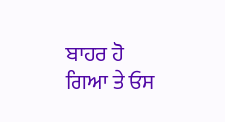ਬਾਹਰ ਹੋ ਗਿਆ ਤੇ ਓਸ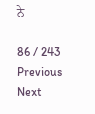ਨੇ

86 / 243
Previous
Next